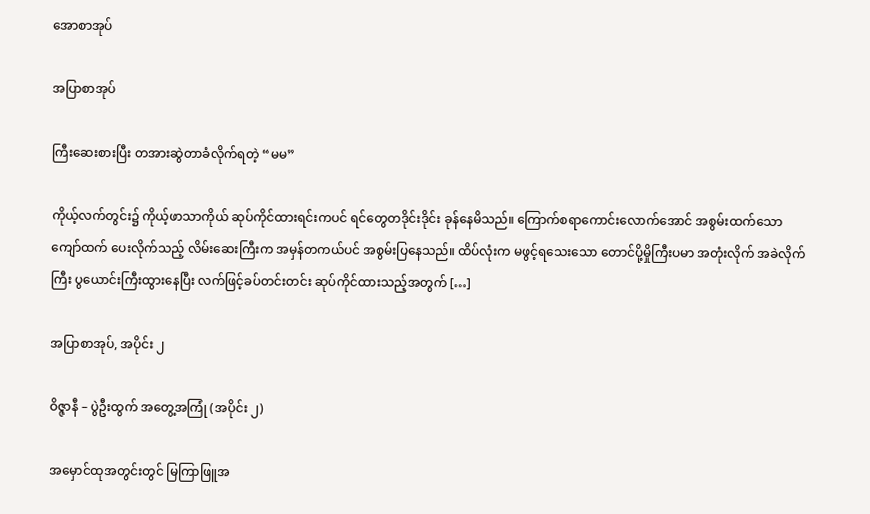အောစာအုပ်

အပြာစာအုပ်

ကြီးဆေးစားပြီး တအားဆွဲတာခံလိုက်ရတဲ့ “မမ”

ကိုယ့်လက်တွင်း၌ ကိုယ့်ဖာသာကိုယ် ဆုပ်ကိုင်ထားရင်းကပင် ရင်တွေတဒိုင်းဒိုင်း ခုန်နေမိသည်။ ကြောက်စရာကောင်းလောက်အောင် အစွမ်းထက်သော ကျော်ထက် ပေးလိုက်သည့် လိမ်းဆေးကြီးက အမှန်တကယ်ပင် အစွမ်းပြနေသည်။ ထိပ်လုံးက မဖွင့်ရသေးသော တောင်ပို့မှိုကြီးပမာ အတုံးလိုက် အခဲလိုက်ကြီး ပွယောင်းကြီးထွားနေပြီး လက်ဖြင့်ခပ်တင်းတင်း ဆုပ်ကိုင်ထားသည့်အတွက် […]

အပြာစာအုပ်, အပိုင်း ၂

ဝိဇ္ဇာနီ – ပွဲဦးထွက် အတွေ့အကြုံ (အပိုင်း ၂)

အမှောင်ထုအတွင်းတွင် မြကြာဖြူအ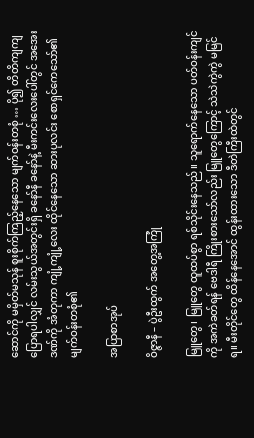ဆောင်ကို မမှိတ်မသုန် စူးစိုက်ကြည့်နေသော မျက်ဝန်းတစုံ … ပို၍ တိတိကျကျ ပြောရပါလျှင် လမ်းသွယ်အတွင်းရှိ ခနော်နီ ခနော်နဲ့ မီးကင်းလေးပေါ်တွင် အအေးဒဏ်ကို အံတုကာ ကျုံ့ကျုံ့လေး ထိုင်နေသော ဆားပုလင်း စောရှင်ကေသော်၏ မျက်ဝန်းတစုံ၏

အပြာစာအုပ်

ဝိဇ္ဇာနီ – ပွဲဦးထွက် အတွေ့အကြုံ

မြူတွေ၊ မြူတွေ ထူထပ်စွာ ရစ်သိုင်းနေသည်။ သူရောက်နေသော ပတ်ဝန်းကျင်ကို အကဲခတ်ရန် ဗေဒါရီ ကြိုးစားသော်လည်း မြူတွေကြောင့် သဲသဲကွဲကွဲ မမြင်ရ။ မီးတိုင်တွေ ထိန်နေအောင် ထွန်းထားသော ဒီတဲကြီးထဲတွင်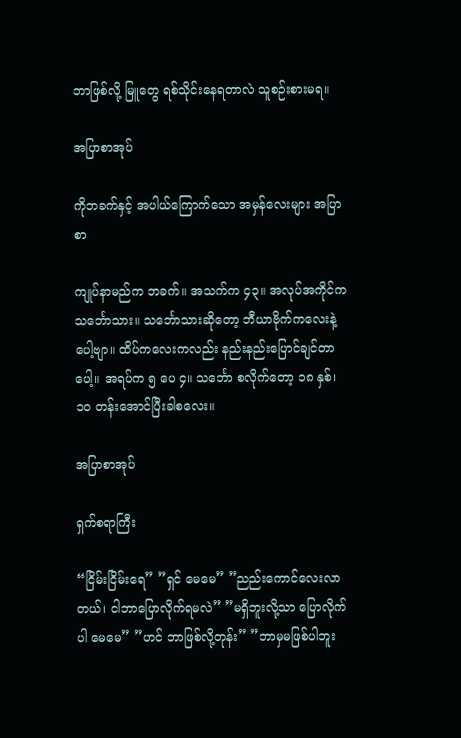ဘာဖြစ်လို့ မြူတွေ ရစ်သိုင်းနေရတာလဲ သူစဉ်းစားမရ။

အပြာစာအုပ်

ကိုဘခက်နှင့် အပါယ်ကြောက်သော အမှန်လေးများ အပြာစာ

ကျုပ်နာမည်က ဘခက်။ အသက်က ၄၃။ အလုပ်အကိုင်က သင်္ဘောသား။ သင်္ဘောသားဆိုတော့ ဘီယာဗိုက်ကလေးနဲ့ပေါ့ဗျာ။ ထိပ်ကလေးကလည်း နည်းနည်းပြောင်ချင်တာပေါ့။ အရပ်က ၅ ပေ ၄။ သင်္ဘော စလိုက်တော့ ၁၈ နှစ်၊ ၁၀ တန်းအောင်ပြီးခါစလေး။

အပြာစာအုပ်

ရှက်စရာကြီး

“ငြိမ်းငြိမ်းရေ” ”ရှင် မေမေ” ”ညည်းကောင်လေးလာတယ်၊ ငါဘာပြောလိုက်ရမလဲ” ”မရှိဘူးလို့သာ ပြောလိုက်ပါ မေမေ” ”ဟင် ဘာဖြစ်လို့တုန်း” ”ဘာမှမဖြစ်ပါဘူး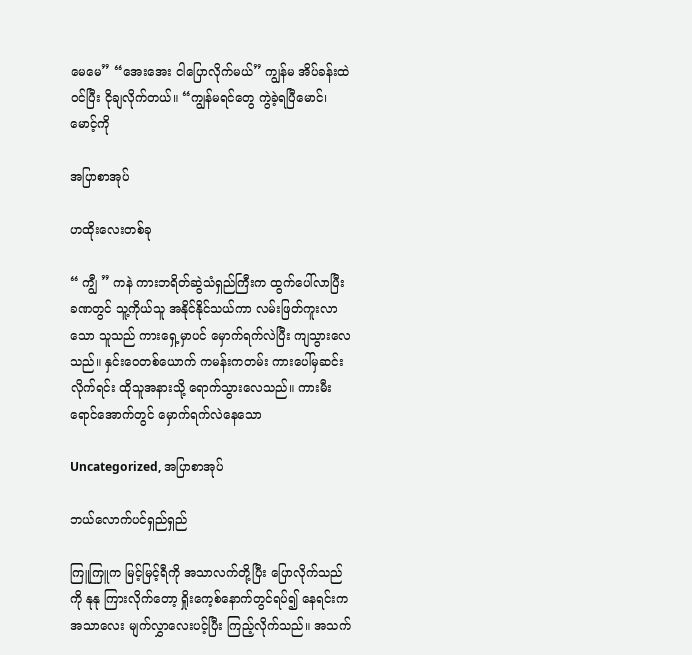မေမေ” “အေးအေး ငါပြောလိုက်မယ်” ကျွန်မ အိပ်ခန်းထဲဝင်ပြီး ငိုချလိုက်တယ်။ “ကျွန်မရင်တွေ ကွဲခဲ့ရပြီမောင်၊ မောင့်ကို

အပြာစာအုပ်

ဟထိုးလေးတစ်ခု

“ ကျွီ ” ကနဲ ကားဘရိတ်ဆွဲသံရှည်ကြီးက ထွက်ပေါ်လာပြီးခဏတွင် သူ့ကိုယ်သူ အနိုင်နိုင်သယ်ကာ လမ်းဖြတ်ကူးလာသော သူသည် ကားရှေ့မှာပင် မှောက်ရက်လဲပြီး ကျသွားလေသည်။ နှင်းဝေတစ်ယောက် ကမန်းကတမ်း ကားပေါ်မှဆင်းလိုက်ရင်း ထိုသူအနားသို့ ရောက်သွားလေသည်။ ကားမီးရောင်အောက်တွင် မှောက်ရက်လဲနေသော

Uncategorized, အပြာစာအုပ်

ဘယ်လောက်ပင်ရှည်ရှည်

ကြူကြူက မြင့်မြင့်ရီကို အသာလက်တို့ပြီး ပြောလိုက်သည်ကို နုနု ကြားလိုက်တော့ ရှိုးကေ့စ်နောက်တွင်ရပ်၍ နေရင်းက အသာလေး မျက်လွှာလေးပင့်ပြီး ကြည့်လိုက်သည်။ အသက်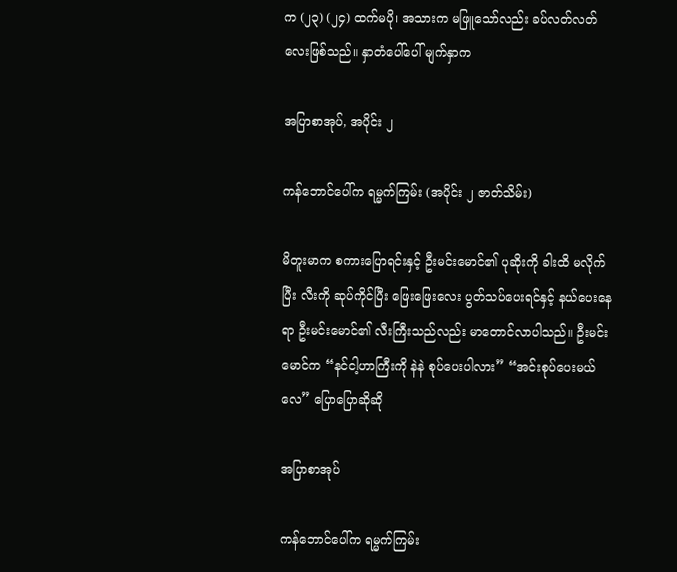က (၂၃) (၂၄) ထက်မပို၊ အသားက မဖြူသော်လည်း ခပ်လတ်လတ်လေးဖြစ်သည်။ နှာတံပေါ်ပေါ် မျက်နှာက

အပြာစာအုပ်, အပိုင်း ၂

ကန်ဘောင်ပေါ်က ရမ္မက်ကြမ်း (အပိုင်း ၂ ဇာတ်သိမ်း)

မိတူးမာက စကားပြောရင်းနှင့် ဦးမင်းမောင်၏ ပုဆိုးကို ခါးထိ မလိုက်ပြီး လီးကို ဆုပ်ကိုင်ပြီး ဖြေးဖြေးလေး ပွတ်သပ်ပေးရင်နှင့် နယ်ပေးနေရာ ဦးမင်းမောင်၏ လီးကြီးသည်လည်း မာတောင်လာပါသည်။ ဦးမင်းမောင်က “နင်ငါ့ဟာကြီးကို နဲနဲ စုပ်ပေးပါလား” “အင်းစုပ်ပေးမယ်လေ” ပြောပြောဆိုဆို

အပြာစာအုပ်

ကန်ဘောင်ပေါ်က ရမ္မက်ကြမ်း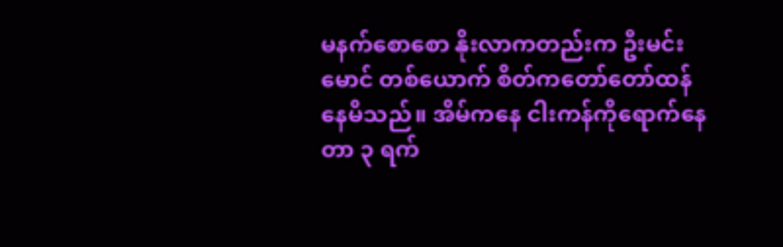မနက်စောစော နိုးလာကတည်းက ဦးမင်းမောင် တစ်ယောက် စိတ်ကတော်တော်ထန်နေမိသည်။ အိမ်ကနေ ငါးကန်ကိုရောက်နေတာ ၃ ရက်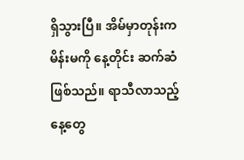ရှိသွားပြီ။ အိမ်မှာတုန်းက မိန်းမကို နေ့တိုင်း ဆက်ဆံဖြစ်သည်။ ရာသီလာသည့် နေ့တွေ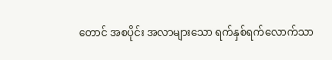တောင် အစပိုင်း အလာများသော ရက်နှစ်ရက်လောက်သာ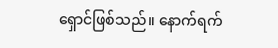ရှောင်ဖြစ်သည်။ နောက်ရက်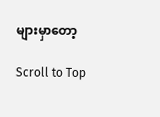များမှာတော့

Scroll to Top